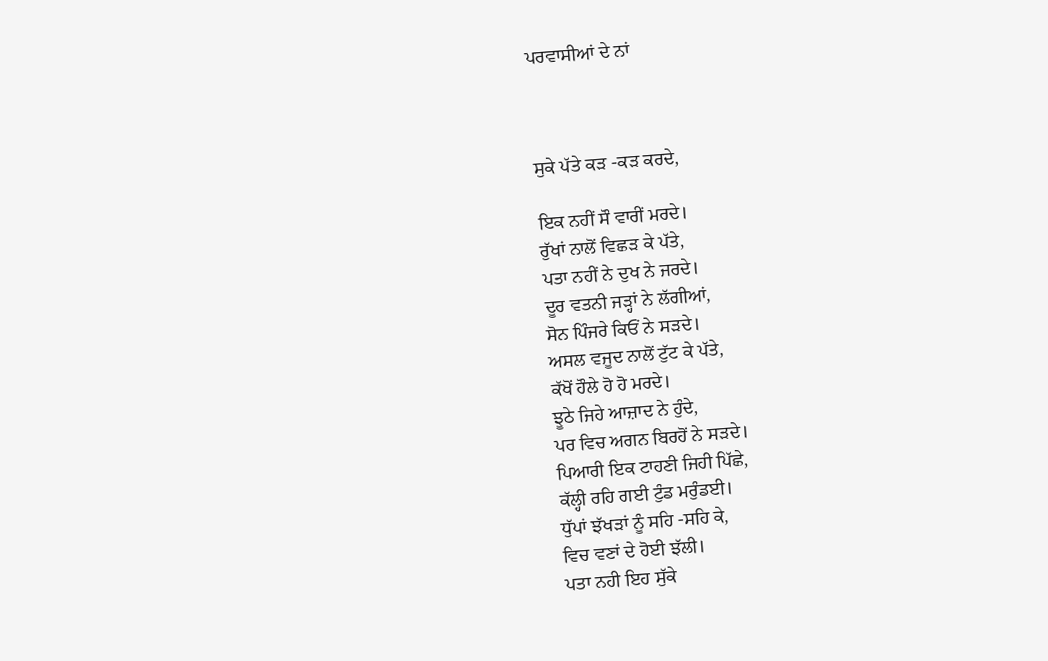ਪਰਵਾਸੀਆਂ ਦੇ ਨਾਂ



ਸੁਕੇ ਪੱਤੇ ਕੜ -ਕੜ ਕਰਦੇ,

ਇਕ ਨਹੀਂ ਸੌ ਵਾਰੀਂ ਮਰਦੇ।
ਰੁੱਖਾਂ ਨਾਲੋਂ ਵਿਛੜ ਕੇ ਪੱਤੇ,
ਪਤਾ ਨਹੀਂ ਨੇ ਦੁਖ ਨੇ ਜਰਦੇ।
ਦੂਰ ਵਤਨੀ ਜੜ੍ਹਾਂ ਨੇ ਲੱਗੀਆਂ,
ਸੋਨ ਪਿੰਜਰੇ ਕਿਓਂ ਨੇ ਸੜਦੇ।
ਅਸਲ ਵਜੂਦ ਨਾਲੋਂ ਟੁੱਟ ਕੇ ਪੱਤੇ,
ਕੱਖੋਂ ਹੌਲੇ ਹੋ ਹੋ ਮਰਦੇ।
ਝੂਠੇ ਜਿਹੇ ਆਜ਼ਾਦ ਨੇ ਹੁੰਦੇ,
ਪਰ ਵਿਚ ਅਗਨ ਬਿਰਹੋਂ ਨੇ ਸੜਦੇ।
ਪਿਆਰੀ ਇਕ ਟਾਹਣੀ ਜਿਹੀ ਪਿੱਛੇ,
ਕੱਲ੍ਹੀ ਰਹਿ ਗਈ ਟੁੰਡ ਮਰੁੰਡਈ।
ਧੁੱਪਾਂ ਝੱਖੜਾਂ ਨੂੰ ਸਹਿ -ਸਹਿ ਕੇ,
ਵਿਚ ਵਣਾਂ ਦੇ ਹੋਈ ਝੱਲੀ।
ਪਤਾ ਨਹੀ ਇਹ ਸੁੱਕੇ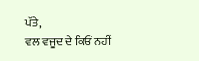ਪੱਤੇ,
ਵਲ ਵਜੂਦ ਦੇ ਕਿਓਂ ਨਹੀਂ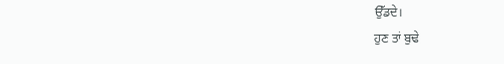ਉੱਡਦੇ।
ਹੁਣ ਤਾਂ ਬੁਢੇ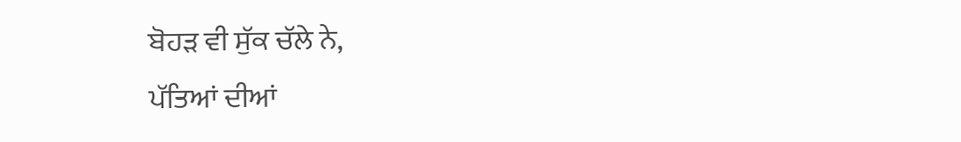ਬੋਹੜ ਵੀ ਸੁੱਕ ਚੱਲੇ ਨੇ,
ਪੱਤਿਆਂ ਦੀਆਂ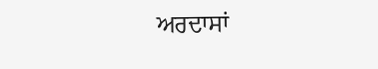ਅਰਦਾਸਾਂ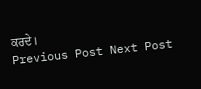ਕਰਦੇ।
Previous Post Next Post